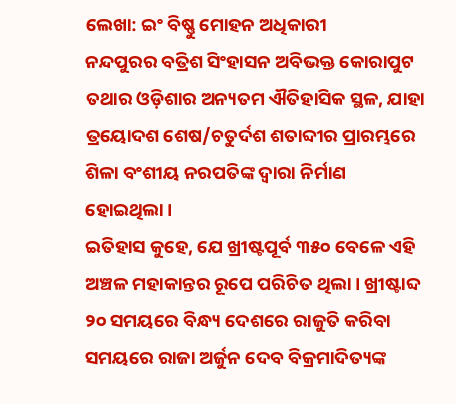ଲେଖା: ଇଂ ବିଷ୍ଣୁ ମୋହନ ଅଧିକାରୀ
ନନ୍ଦପୁରର ବତ୍ରିଶ ସିଂହାସନ ଅବିଭକ୍ତ କୋରାପୁଟ ତଥାର ଓଡ଼ିଶାର ଅନ୍ୟତମ ଐତିହାସିକ ସ୍ଥଳ, ଯାହା ତ୍ରୟୋଦଶ ଶେଷ/ଚତୁର୍ଦଶ ଶତାବ୍ଦୀର ପ୍ରାରମ୍ଭରେ ଶିଳା ବଂଶୀୟ ନରପତିଙ୍କ ଦ୍ଵାରା ନିର୍ମାଣ ହୋଇଥିଲା।
ଇତିହାସ କୁହେ, ଯେ ଖ୍ରୀଷ୍ଟପୂର୍ବ ୩୫୦ ବେଳେ ଏହି ଅଞ୍ଚଳ ମହାକାନ୍ତର ରୂପେ ପରିଚିତ ଥିଲା। ଖ୍ରୀଷ୍ଟାବ୍ଦ ୨୦ ସମୟରେ ବିନ୍ଧ୍ୟ ଦେଶରେ ରାଜୁତି କରିବା ସମୟରେ ରାଜା ଅର୍ଜୁନ ଦେବ ବିକ୍ରମାଦିତ୍ୟଙ୍କ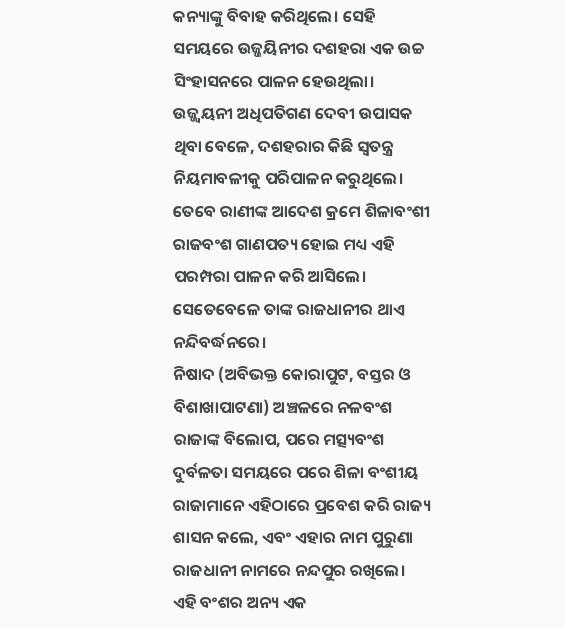କନ୍ୟାଙ୍କୁ ବିବାହ କରିଥିଲେ। ସେହି ସମୟରେ ଉଜ୍ଜୟିନୀର ଦଶହରା ଏକ ଉଚ୍ଚ ସିଂହାସନରେ ପାଳନ ହେଉଥିଲା।
ଉଜ୍ଜ୍ଵୟନୀ ଅଧିପତିଗଣ ଦେବୀ ଉପାସକ ଥିବା ବେଳେ, ଦଶହରାର କିଛି ସ୍ୱତନ୍ତ୍ର ନିୟମାବଳୀକୁ ପରିପାଳନ କରୁଥିଲେ। ତେବେ ରାଣୀଙ୍କ ଆଦେଶ କ୍ରମେ ଶିଳାବଂଶୀ ରାଜବଂଶ ଗାଣପତ୍ୟ ହୋଇ ମଧ୍ୟ ଏହି ପରମ୍ପରା ପାଳନ କରି ଆସିଲେ। ସେତେବେଳେ ତାଙ୍କ ରାଜଧାନୀର ଥାଏ ନନ୍ଦିବର୍ଦ୍ଧନରେ।
ନିଷାଦ (ଅବିଭକ୍ତ କୋରାପୁଟ, ବସ୍ତର ଓ ବିଶାଖାପାଟଣା) ଅଞ୍ଚଳରେ ନଳବଂଶ ରାଜାଙ୍କ ବିଲୋପ, ପରେ ମତ୍ସ୍ୟବଂଶ ଦୁର୍ବଳତା ସମୟରେ ପରେ ଶିଳା ବଂଶୀୟ ରାଜାମାନେ ଏହିଠାରେ ପ୍ରବେଶ କରି ରାଜ୍ୟ ଶାସନ କଲେ, ଏବଂ ଏହାର ନାମ ପୁରୁଣା ରାଜଧାନୀ ନାମରେ ନନ୍ଦପୁର ରଖିଲେ। ଏହି ବଂଶର ଅନ୍ୟ ଏକ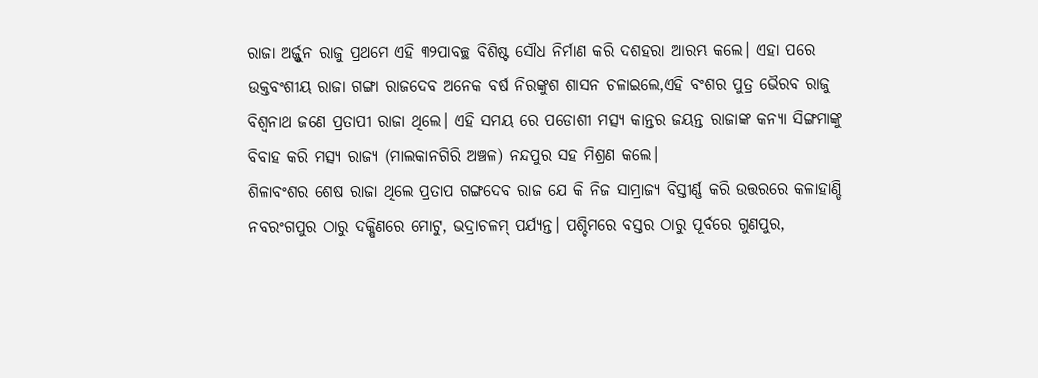ରାଜା ଅର୍ଜ୍ଜୁନ ରାଜୁ ପ୍ରଥମେ ଏହି ୩୨ପାବଚ୍ଛ ବିଶିଷ୍ଟ ସୌଧ ନିର୍ମାଣ କରି ଦଶହରା ଆରମ୍ଭ କଲେ। ଏହା ପରେ ଉକ୍ତବଂଶୀୟ ରାଜା ଗଙ୍ଗା ରାଜଦେବ ଅନେକ ବର୍ଷ ନିରଙ୍କୁଶ ଶାସନ ଚଳାଇଲେ,ଏହି ବଂଶର ପୁତ୍ର ଭୈରବ ରାଜୁ ବିଶ୍ଵନାଥ ଜଣେ ପ୍ରତାପୀ ରାଜା ଥିଲେ। ଏହି ସମୟ ରେ ପଡୋଶୀ ମତ୍ସ୍ୟ କାନ୍ତର ଜୟନ୍ତ ରାଜାଙ୍କ କନ୍ୟା ସିଙ୍ଗମାଙ୍କୁ ବିବାହ କରି ମତ୍ସ୍ୟ ରାଜ୍ୟ (ମାଲକାନଗିରି ଅଞ୍ଚଳ) ନନ୍ଦପୁର ସହ ମିଶ୍ରଣ କଲେ।
ଶିଳାବଂଶର ଶେଷ ରାଜା ଥିଲେ ପ୍ରତାପ ଗଙ୍ଗଦେବ ରାଜ ଯେ କି ନିଜ ସାମ୍ରାଜ୍ୟ ବିସ୍ତୀର୍ଣ୍ଣ କରି ଉତ୍ତରରେ କଳାହାଣ୍ଡି ନବରଂଗପୁର ଠାରୁ ଦକ୍ଷିଣରେ ମୋଟୁ, ଭଦ୍ରାଚଳମ୍ ପର୍ଯ୍ୟନ୍ତ। ପଶ୍ଚିମରେ ବସ୍ତର ଠାରୁ ପୂର୍ବରେ ଗୁଣପୁର,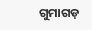ଗୁମାଗଡ଼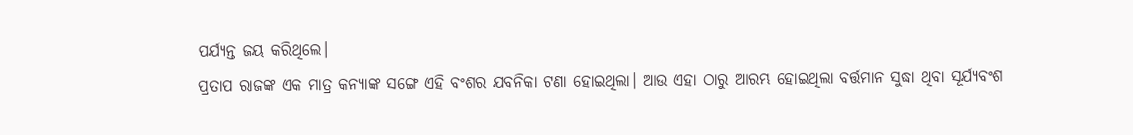ପର୍ଯ୍ୟନ୍ତ ଜୟ କରିଥିଲେ।
ପ୍ରତାପ ରାଜଙ୍କ ଏକ ମାତ୍ର କନ୍ୟାଙ୍କ ସଙ୍ଗେ ଏହି ବଂଶର ଯବନିକା ଟଣା ହୋଇଥିଲା। ଆଉ ଏହା ଠାରୁ ଆରମ୍ଭ ହୋଇଥିଲା ବର୍ତ୍ତମାନ ସୁଦ୍ଧା ଥିବା ସୂର୍ଯ୍ୟବଂଶ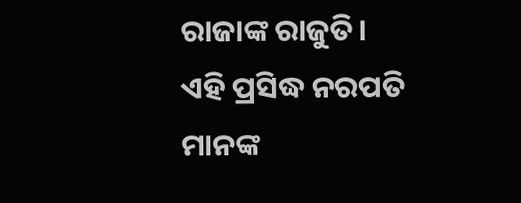ରାଜାଙ୍କ ରାଜୁତି।
ଏହି ପ୍ରସିଦ୍ଧ ନରପତି ମାନଙ୍କ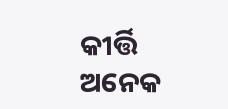କୀର୍ତ୍ତି ଅନେକ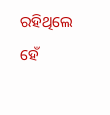ରହିଥିଲେ ହେଁ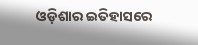ଓଡ଼ିଶାର ଇତିହାସରେ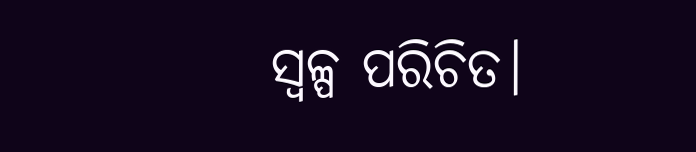ସ୍ୱଳ୍ପ ପରିଚିତ।